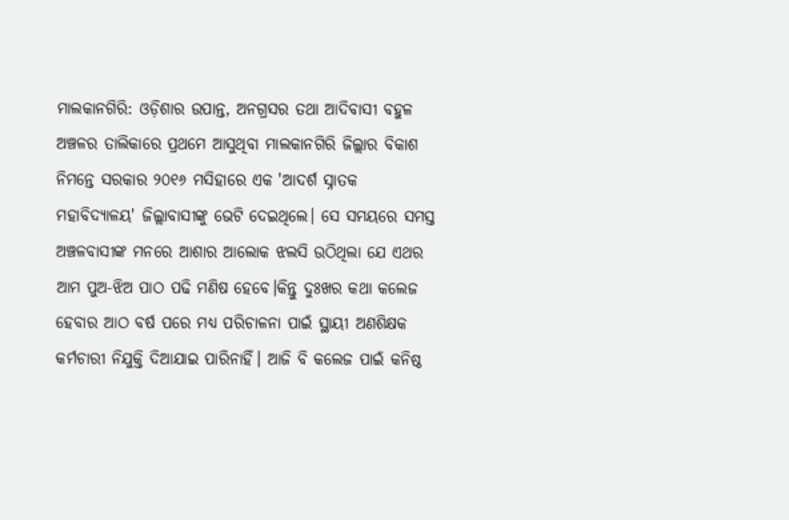ମାଲକାନଗିରି: ଓଡ଼ିଶାର ଉପାନ୍ତ, ଅନଗ୍ରସର ତଥା ଆଦିବାସୀ ବହୁଳ ଅଞ୍ଚଳର ତାଲିକାରେ ପ୍ରଥମେ ଆସୁଥିବା ମାଲକାନଗିରି ଜିଲ୍ଲାର ବିକାଶ ନିମନ୍ତେ ସରକାର ୨୦୧୬ ମସିହାରେ ଏକ 'ଆଦର୍ଶ ସ୍ନାତକ ମହାବିଦ୍ୟାଳୟ' ଜିଲ୍ଲାବାସୀଙ୍କୁ ଭେଟି ଦେଇଥିଲେ। ସେ ସମୟରେ ସମସ୍ତ ଅଞ୍ଚଳବାସୀଙ୍କ ମନରେ ଆଶାର ଆଲୋକ ଝଲସି ଉଠିଥିଲା ଯେ ଏଥର ଆମ ପୁଅ-ଝିଅ ପାଠ ପଢି ମଣିଷ ହେବେ।କିନ୍ତୁ ଦୁଃଖର କଥା କଲେଜ ହେବାର ଆଠ ବର୍ଷ ପରେ ମଧ୍ୟ ପରିଚାଳନା ପାଇଁ ସ୍ଥାୟୀ ଅଣଶିକ୍ଷକ କର୍ମଚାରୀ ନିଯୁକ୍ତି ଦିଆଯାଇ ପାରିନାହିଁ। ଆଜି ବି କଲେଜ ପାଇଁ କନିଷ୍ଠ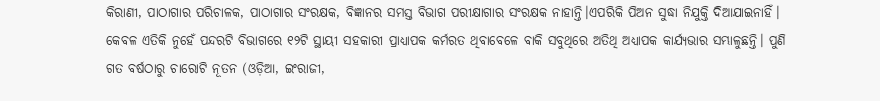କିରାଣୀ, ପାଠାଗାର ପରିଚାଳକ, ପାଠାଗାର ସଂରକ୍ଷକ, ବିଜ୍ଞାନର ସମସ୍ତ ବିଭାଗ ପରୀକ୍ଷାଗାର ସଂରକ୍ଷକ ନାହାନ୍ତି।ଏପରିକି ପିଅନ ସୁଦ୍ଧା ନିଯୁକ୍ତି ଦିଆଯାଇନାହିଁ।
କେବଳ ଏତିକି ନୁହେଁ ପନ୍ଦରଟି ବିଭାଗରେ ୧୨ଟି ସ୍ଥାୟୀ ସହକାରୀ ପ୍ରାଧ୍ୟାପକ କର୍ମରତ ଥିବାବେଳେ ବାକି ସବୁଥିରେ ଅତିଥି ଅଧ୍ୟାପକ କାର୍ଯ୍ୟଭାର ସମ୍ଭାଳୁଛନ୍ତି। ପୁଣି ଗତ ବର୍ଷଠାରୁ ଚାରୋଟି ନୂତନ (ଓଡ଼ିଆ, ଇଂରାଜୀ,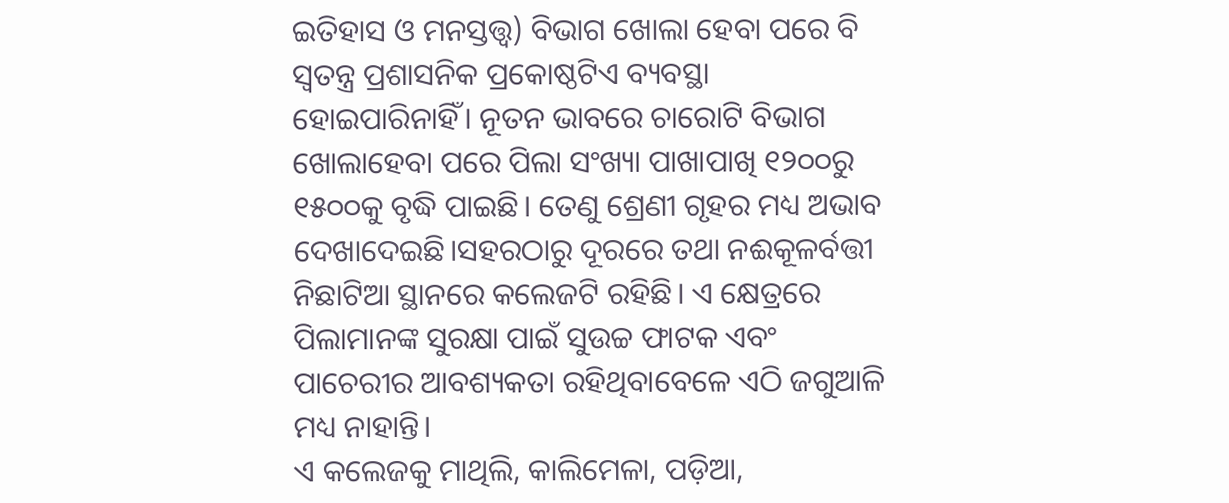ଇତିହାସ ଓ ମନସ୍ତତ୍ତ୍ୱ) ବିଭାଗ ଖୋଲା ହେବା ପରେ ବି ସ୍ୱତନ୍ତ୍ର ପ୍ରଶାସନିକ ପ୍ରକୋଷ୍ଠଟିଏ ବ୍ୟବସ୍ଥା ହୋଇପାରିନାହିଁ। ନୂତନ ଭାବରେ ଚାରୋଟି ବିଭାଗ ଖୋଲାହେବା ପରେ ପିଲା ସଂଖ୍ୟା ପାଖାପାଖି ୧୨୦୦ରୁ ୧୫୦୦କୁ ବୃଦ୍ଧି ପାଇଛି। ତେଣୁ ଶ୍ରେଣୀ ଗୃହର ମଧ୍ୟ ଅଭାବ ଦେଖାଦେଇଛି।ସହରଠାରୁ ଦୂରରେ ତଥା ନଈକୂଳର୍ବତ୍ତୀ ନିଛାଟିଆ ସ୍ଥାନରେ କଲେଜଟି ରହିଛି। ଏ କ୍ଷେତ୍ରରେ ପିଲାମାନଙ୍କ ସୁରକ୍ଷା ପାଇଁ ସୁଉଚ୍ଚ ଫାଟକ ଏବଂ ପାଚେରୀର ଆବଶ୍ୟକତା ରହିଥିବାବେଳେ ଏଠି ଜଗୁଆଳି ମଧ୍ୟ ନାହାନ୍ତି।
ଏ କଲେଜକୁ ମାଥିଲି, କାଲିମେଳା, ପଡ଼ିଆ,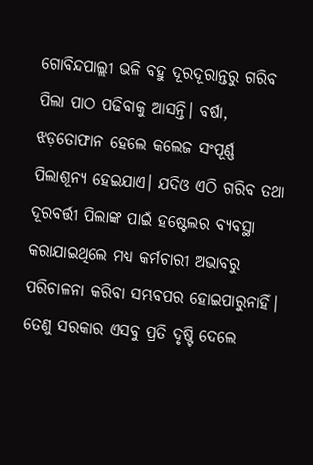ଗୋବିନ୍ଦପାଲ୍ଲୀ ଭଳି ବହୁ ଦୂରଦୂରାନ୍ତରୁ ଗରିବ ପିଲା ପାଠ ପଢିବାକୁ ଆସନ୍ତି। ବର୍ଷା, ଝଡ଼ତୋଫାନ ହେଲେ କଲେଜ ସଂପୂର୍ଣ୍ଣ ପିଲାଶୂନ୍ୟ ହେଇଯାଏ। ଯଦିଓ ଏଠି ଗରିବ ତଥା ଦୂରବର୍ତ୍ତୀ ପିଲାଙ୍କ ପାଇଁ ହଷ୍ଟେଲର ବ୍ୟବସ୍ଥା କରାଯାଇଥିଲେ ମଧ୍ୟ କର୍ମଚାରୀ ଅଭାବରୁ ପରିଚାଳନା କରିବା ସମ୍ଭବପର ହୋଇପାରୁନାହିଁ। ତେଣୁ ସରକାର ଏସବୁ ପ୍ରତି ଦୃଷ୍ଟି ଦେଲେ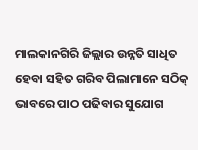ମାଲକାନଗିରି ଜିଲ୍ଲାର ଉନ୍ନତି ସାଧିତ ହେବା ସହିତ ଗରିବ ପିଲାମାନେ ସଠିକ୍ ଭାବରେ ପାଠ ପଢିବାର ସୁଯୋଗ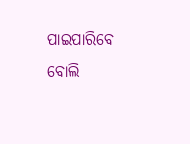ପାଇପାରିବେ ବୋଲି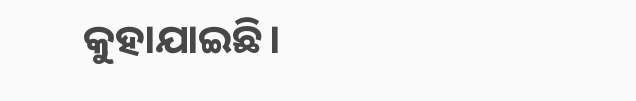କୁହାଯାଇଛି।